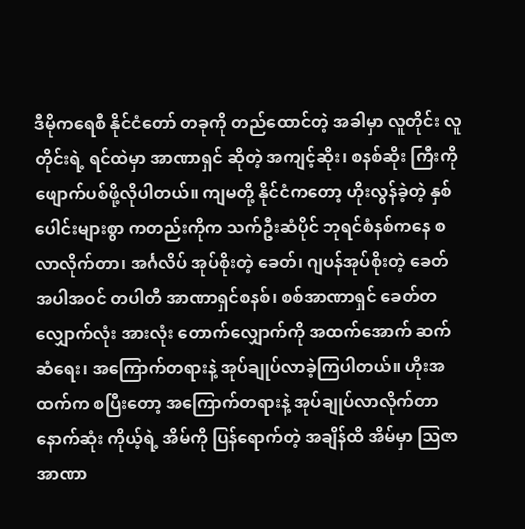ဒီမိုကရေစီ နိုင်ငံတော် တခုကို တည်ထောင်တဲ့ အခါမှာ လူတိုင်း လူတိုင်းရဲ့ ရင်ထဲမှာ အာဏာရှင် ဆိုတဲ့ အကျင့်ဆိုး၊ စနစ်ဆိုး ကြီးကို ဖျောက်ပစ်ဖို့လိုပါတယ်။ ကျမတို့ နိုင်ငံကတော့ ဟိုးလွန်ခဲ့တဲ့ နှစ်ပေါင်းများစွာ ကတည်းကိုက သက်ဦးဆံပိုင် ဘုရင်စံနစ်ကနေ စလာလိုက်တာ၊ အင်္ဂလိပ် အုပ်စိုးတဲ့ ခေတ်၊ ဂျပန်အုပ်စိုးတဲ့ ခေတ် အပါအဝင် တပါတီ အာဏာရှင်စနစ်၊ စစ်အာဏာရှင် ခေတ်တလျှောက်လုံး အားလုံး တောက်လျှောက်ကို အထက်အောက် ဆက်ဆံရေး၊ အကြောက်တရားနဲ့ အုပ်ချုပ်လာခဲ့ကြပါတယ်။ ဟိုးအထက်က စပြီးတော့ အကြောက်တရားနဲ့ အုပ်ချုပ်လာလိုက်တာ နောက်ဆုံး ကိုယ့်ရဲ့ အိမ်ကို ပြန်ရောက်တဲ့ အချိန်ထိ အိမ်မှာ သြဇာအာဏာ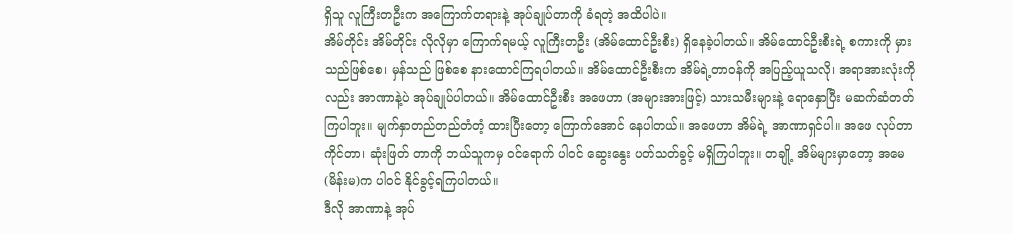ရှိသူ လူကြီးတဦးက အကြောက်တရားနဲ့ အုပ်ချုပ်တာကို ခံရတဲ့ အထိပါပဲ။
အိမ်တိုင်း အိမ်တိုင်း လိုလိုမှာ ကြောက်ရမယ့် လူကြီးတဦး (အိမ်ထောင်ဦးစီး) ရှိနေခဲ့ပါတယ်။ အိမ်ထောင်ဦးစီးရဲ့ စကားကို မှားသည်ဖြစ်စေ၊ မှန်သည် ဖြစ်စေ နားထောင်ကြရပါတယ်။ အိမ်ထောင်ဦးစီးက အိမ်ရဲ့တာဝန်ကို အပြည့်ယူသလို၊ အရာအားလုံးကို လည်း အာဏာနဲ့ပဲ အုပ်ချုပ်ပါတယ်။ အိမ်ထောင်ဦးစီး အဖေဟာ (အများအားဖြင့်) သားသမီးများနဲ့ ရောနှောပြီး မဆက်ဆံတတ်ကြပါဘူး။ မျက်နှာတည်တည်တံတံ့ ထားပြီးတော့ ကြောက်အောင် နေပါတယ်။ အဖေဟာ အိမ်ရဲ့ အာဏာရှင်ပါ။ အဖေ လုပ်တာကိုင်တာ၊ ဆုံးဖြတ် တာကို ဘယ်သူကမှ ဝင်ရောက် ပါဝင် ဆွေးနွေး ပတ်သတ်ခွင့် မရှိကြပါဘူး။ တချို့ အိမ်များမှာတော့ အမေ (မိန်းမ)က ပါဝင် နိုင်ခွင့်ရကြပါတယ်။
ဒီလို အာဏာနဲ့ အုပ်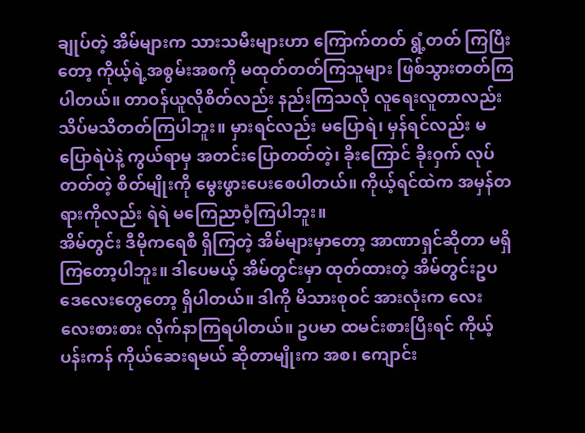ချုပ်တဲ့ အိမ်များက သားသမီးများဟာ ကြောက်တတ် ရွံ့တတ် ကြပြီးတော့ ကိုယ့်ရဲ့အစွမ်းအစကို မထုတ်တတ်ကြသူများ ဖြစ်သွားတတ်ကြပါတယ်။ တာဝန်ယူလိုစိတ်လည်း နည်းကြသလို လူရေးလူတာလည်း သိပ်မသိတတ်ကြပါဘူး။ မှားရင်လည်း မပြောရဲ၊ မှန်ရင်လည်း မပြောရဲပဲနဲ့ ကွယ်ရာမှ အတင်းပြောတတ်တဲ့၊ ခိုးကြောင် ခိုးဝှက် လုပ်တတ်တဲ့ စိတ်မျိုးကို မွေးဖွားပေးစေပါတယ်။ ကိုယ့်ရင်ထဲက အမှန်တရားကိုလည်း ရဲရဲ မကြေညာဝံ့ကြပါဘူး။
အိမ်တွင်း ဒီမိုကရေစီ ရှိကြတဲ့ အိမ်များမှာတော့ အာဏာရှင်ဆိုတာ မရှိကြတော့ပါဘူး။ ဒါပေမယ့် အိမ်တွင်းမှာ ထုတ်ထားတဲ့ အိမ်တွင်းဥပဒေလေးတွေတော့ ရှိပါတယ်။ ဒါကို မိသားစုဝင် အားလုံးက လေးလေးစားစား လိုက်နာကြရပါတယ်။ ဥပမာ ထမင်းစားပြီးရင် ကိုယ့်ပန်းကန် ကိုယ်ဆေးရမယ် ဆိုတာမျိုးက အစ၊ ကျောင်း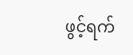ဖွင့်ရက်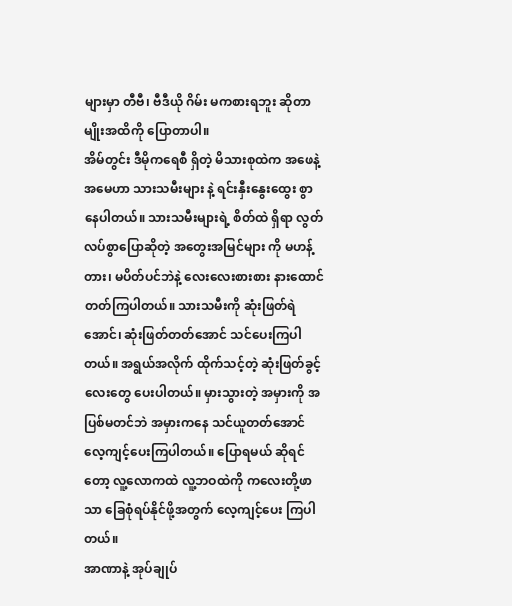များမှာ တီဗီ၊ ဗီဒီယို ဂိမ်း မကစားရဘူး ဆိုတာမျိုးအထိကို ပြောတာပါ။
အိမ်တွင်း ဒီမိုကရေစီ ရှိတဲ့ မိသားစုထဲက အဖေနဲ့ အမေဟာ သားသမီးများ နဲ့ ရင်းနှီးနွေးထွေး စွာနေပါတယ်။ သားသမီးများရဲ့ စိတ်ထဲ ရှိရာ လွတ်လပ်စွာပြောဆိုတဲ့ အတွေးအမြင်များ ကို မဟန့်တား၊ မပိတ်ပင်ဘဲနဲ့ လေးလေးစားစား နားထောင်တတ်ကြပါတယ်။ သားသမီးကို ဆုံးဖြတ်ရဲအောင်၊ ဆုံးဖြတ်တတ်အောင် သင်ပေးကြပါတယ်။ အရွယ်အလိုက် ထိုက်သင့်တဲ့ ဆုံးဖြတ်ခွင့်လေးတွေ ပေးပါတယ်။ မှားသွားတဲ့ အမှားကို အပြစ်မတင်ဘဲ အမှားကနေ သင်ယူတတ်အောင် လေ့ကျင့်ပေးကြပါတယ်။ ပြောရမယ် ဆိုရင်တော့ လူ့လောကထဲ လူ့ဘဝထဲကို ကလေးတို့ဖာသာ ခြေစုံရပ်နိုင်ဖို့အတွက် လေ့ကျင့်ပေး ကြပါတယ်။
အာဏာနဲ့ အုပ်ချုပ်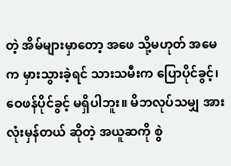တဲ့ အိမ်များမှာတော့ အဖေ သို့မဟုတ် အမေက မှားသွားခဲ့ရင် သားသမီးက ပြောပိုင်ခွင့်၊ ဝေဖန်ပိုင်ခွင့် မရှိပါဘူး။ မိဘလုပ်သမျှ အားလုံးမှန်တယ် ဆိုတဲ့ အယူဆကို စွဲ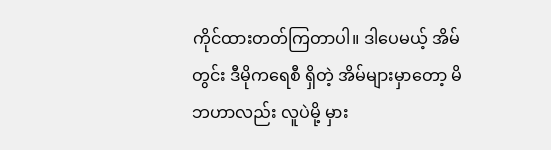ကိုင်ထားတတ်ကြတာပါ။ ဒါပေမယ့် အိမ်တွင်း ဒီမိုကရေစီ ရှိတဲ့ အိမ်များမှာတော့ မိဘဟာလည်း လူပဲမို့ မှား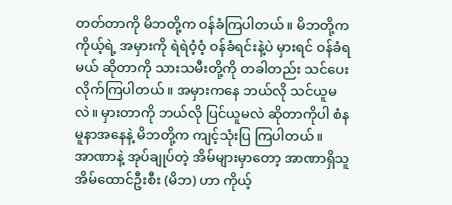တတ်တာကို မိဘတို့က ဝန်ခံကြပါတယ်။ မိဘတို့က ကိုယ့်ရဲ့ အမှားကို ရဲရဲဝံ့ဝံ့ ဝန်ခံရင်းနဲ့ပဲ မှားရင် ဝန်ခံရမယ် ဆိုတာကို သားသမီးတို့ကို တခါတည်း သင်ပေး လိုက်ကြပါတယ်။ အမှားကနေ ဘယ်လို သင်ယူမလဲ။ မှားတာကို ဘယ်လို ပြင်ယူမလဲ ဆိုတာကိုပါ စံနမူနာအနေနဲ့ မိဘတို့က ကျင့်သုံးပြ ကြပါတယ်။
အာဏာနဲ့ အုပ်ချုပ်တဲ့ အိမ်များမှာတော့ အာဏာရှိသူ အိမ်ထောင်ဦးစီး (မိဘ) ဟာ ကိုယ့်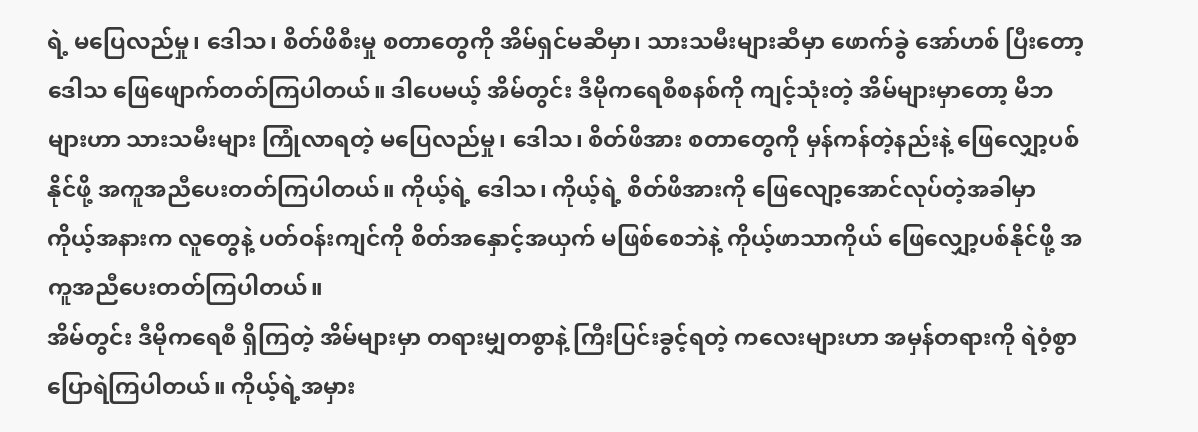ရဲ့ မပြေလည်မှု၊ ဒေါသ၊ စိတ်ဖိစီးမှု စတာတွေကို အိမ်ရှင်မဆီမှာ၊ သားသမီးများဆီမှာ ဖောက်ခွဲ အော်ဟစ် ပြီးတော့ ဒေါသ ဖြေဖျောက်တတ်ကြပါတယ်။ ဒါပေမယ့် အိမ်တွင်း ဒီမိုကရေစီစနစ်ကို ကျင့်သုံးတဲ့ အိမ်များမှာတော့ မိဘများဟာ သားသမီးများ ကြုံလာရတဲ့ မပြေလည်မှု၊ ဒေါသ၊ စိတ်ဖိအား စတာတွေကို မှန်ကန်တဲ့နည်းနဲ့ ဖြေလျှော့ပစ်နိုင်ဖို့ အကူအညီပေးတတ်ကြပါတယ်။ ကိုယ့်ရဲ့ ဒေါသ၊ ကိုယ့်ရဲ့ စိတ်ဖိအားကို ဖြေလျော့အောင်လုပ်တဲ့အခါမှာ ကိုယ့်အနားက လူတွေနဲ့ ပတ်ဝန်းကျင်ကို စိတ်အနှောင့်အယှက် မဖြစ်စေဘဲနဲ့ ကိုယ့်ဖာသာကိုယ် ဖြေလျှော့ပစ်နိုင်ဖို့ အကူအညီပေးတတ်ကြပါတယ်။
အိမ်တွင်း ဒီမိုကရေစီ ရှိကြတဲ့ အိမ်များမှာ တရားမျှတစွာနဲ့ ကြီးပြင်းခွင့်ရတဲ့ ကလေးများဟာ အမှန်တရားကို ရဲဝံ့စွာ ပြောရဲကြပါတယ်။ ကိုယ့်ရဲ့အမှား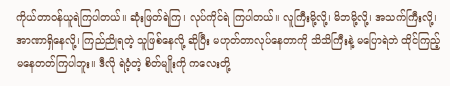ကိုယ်တာဝန်ယူရဲကြပါတယ်။ ဆုံးဖြတ်ရဲကြ၊ လုပ်ကိုင်ရဲ ကြပါတယ်။ လူကြီးမို့လို့၊ မိဘမို့လို့၊ အသက်ကြီးလို့၊ အာဏာရှိနေလို့၊ ကြည်ညိုရတဲ့ သူဖြစ်နေလို့ ဆိုပြီး မဟုတ်တာလုပ်နေတာကို သိသိကြီးနဲ့ မပြောရဲဘဲ ထိုင်ကြည့် မနေတတ်ကြပါဘူး။ ဒီလို ရဲဝံ့တဲ့ စိတ်မျိုးကို ကလေးတို့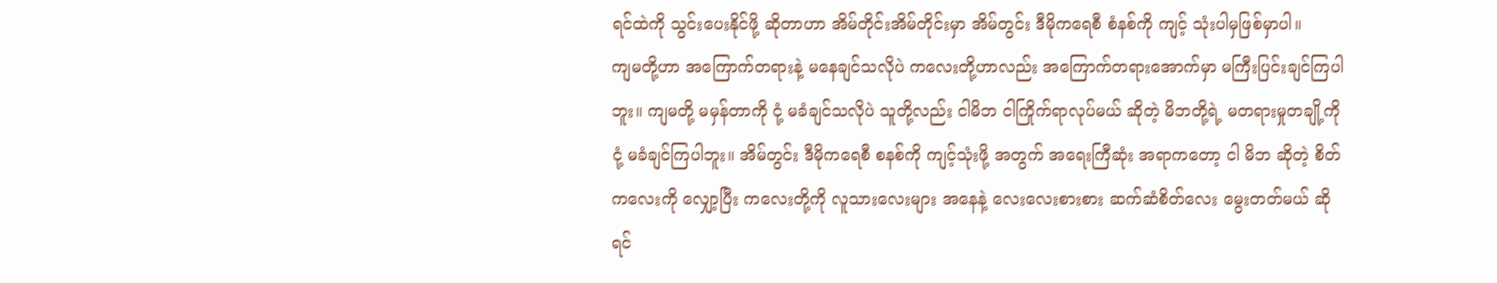ရင်ထဲကို သွင်းပေးနိုင်ဖို့ ဆိုတာဟာ အိမ်တိုင်းအိမ်တိုင်းမှာ အိမ်တွင်း ဒီမိုကရေစီ စံနစ်ကို ကျင့် သုံးပါမှဖြစ်မှာပါ။
ကျမတို့ဟာ အကြောက်တရားနဲ့ မနေချင်သလိုပဲ ကလေးတို့ဟာလည်း အကြောက်တရားအောက်မှာ မကြီးပြင်းချင်ကြပါဘူး။ ကျမတို့ မမှန်တာကို ငုံ့ မခံချင်သလိုပဲ သူတို့လည်း ငါမိဘ ငါကြိုက်ရာလုပ်မယ် ဆိုတဲ့ မိဘတို့ရဲ့ မတရားမှုတချို့ကို ငုံ့ မခံချင်ကြပါဘူး။ အိမ်တွင်း ဒီမိုကရေစီ စနစ်ကို ကျင့်သုံးဖို့ အတွက် အရေးကြီဆုံး အရာကတော့ ငါ မိဘ ဆိုတဲ့ စိတ်ကလေးကို လျှော့ပြီး ကလေးတို့ကို လူသားလေးများ အနေနဲ့ လေးလေးစားစား ဆက်ဆံစိတ်လေး မွေးတတ်မယ် ဆိုရင်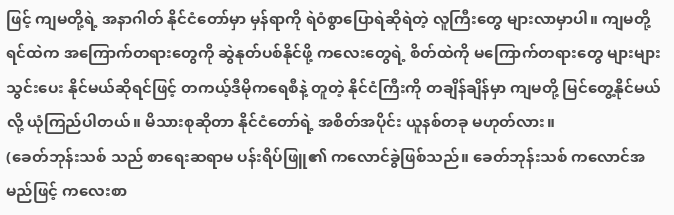ဖြင့် ကျမတို့ရဲ့ အနာဂါတ် နိုင်ငံတော်မှာ မှန်ရာကို ရဲဝံစွာပြောရဲဆိုရဲတဲ့ လူကြီးတွေ များလာမှာပါ။ ကျမတို့ ရင်ထဲက အကြောက်တရားတွေကို ဆွဲနုတ်ပစ်နိုင်ဖို့ ကလေးတွေရဲ့ စိတ်ထဲကို မကြောက်တရားတွေ များများ သွင်းပေး နိုင်မယ်ဆိုရင်ဖြင့် တကယ့်ဒီမိုကရေစီနဲ့ တူတဲ့ နိုင်ငံကြီးကို တချိန်ချိန်မှာ ကျမတို့ မြင်တွေ့နိုင်မယ်လို့ ယုံကြည်ပါတယ်။ မိသားစုဆိုတာ နိုင်ငံတော်ရဲ့ အစိတ်အပိုင်း ယူနစ်တခု မဟုတ်လား။
(ခေတ်ဘုန်းသစ် သည် စာရေးဆရာမ ပန်းရိပ်ဖြူ၏ ကလောင်ခွဲဖြစ်သည်။ ခေတ်ဘုန်းသစ် ကလောင်အမည်ဖြင့် ကလေးစာ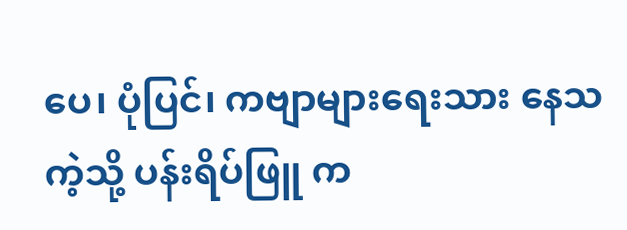ပေ၊ ပုံပြင်၊ ကဗျာများရေးသား နေသကဲ့သို့ ပန်းရိပ်ဖြူ က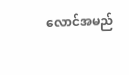လောင်အမည်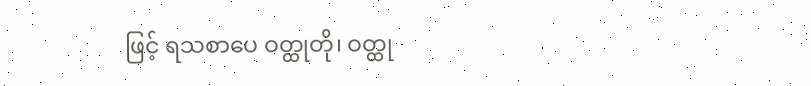ဖြင့် ရသစာပေ ဝတ္ထုတို၊ ဝတ္ထု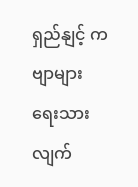ရှည်နျင့် ကဗျာများ ရေးသားလျက်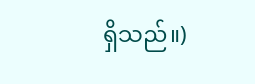ရှိသည်။)